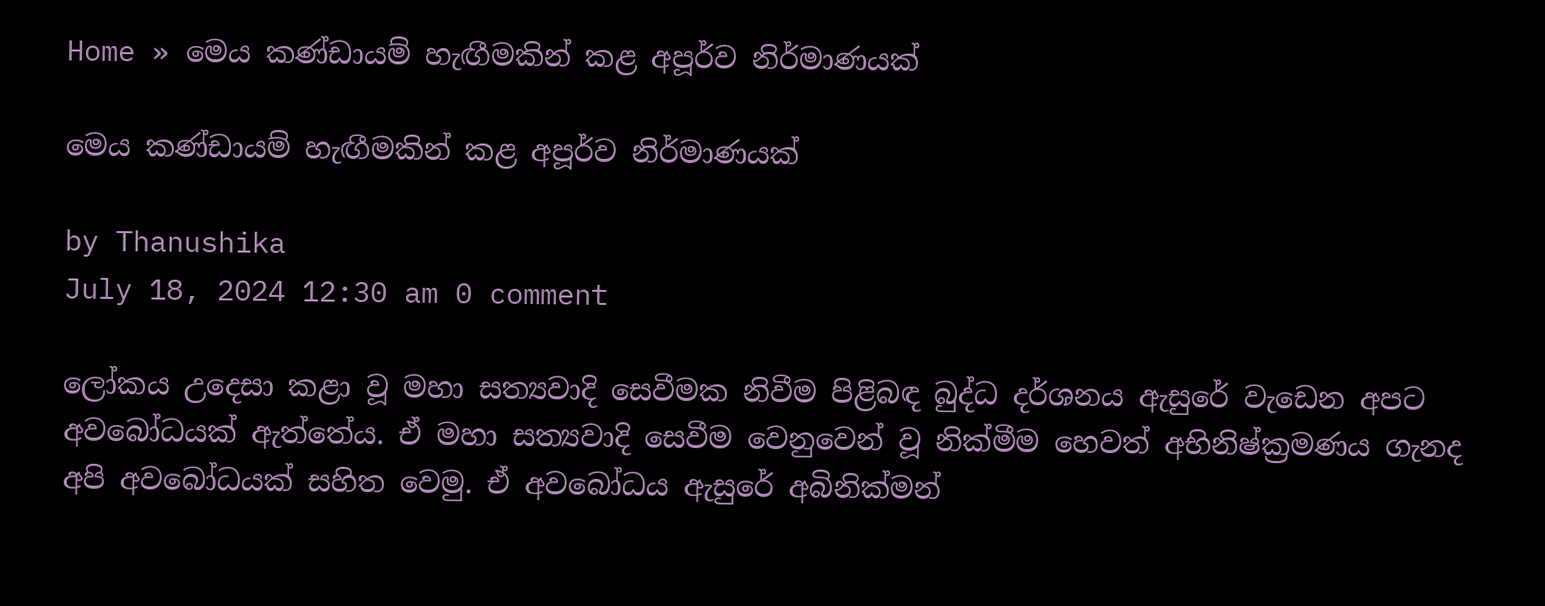Home » මෙය කණ්ඩායම් හැඟීමකින් කළ අපූර්ව නිර්මාණයක්

මෙය කණ්ඩායම් හැඟීමකින් කළ අපූර්ව නිර්මාණයක්

by Thanushika
July 18, 2024 12:30 am 0 comment

ලෝකය උදෙසා කළා වූ මහා සත්‍යවාදි සෙවීමක නිවීම පිළිබඳ බුද්ධ දර්ශනය ඇසුරේ වැඩෙන අපට අවබෝධයක් ඇත්තේය. ඒ මහා සත්‍යවාදි සෙවීම වෙනුවෙන් වූ නික්මීම හෙවත් අභිනිෂ්ක්‍රමණය ගැනද අපි අවබෝධයක් සහිත වෙමු. ඒ අවබෝධය ඇසුරේ අබිනික්මන්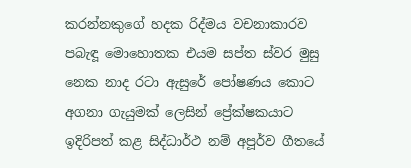කරන්නකුගේ හදක රිද්මය වචනාකාරව පබැඳූ මොහොතක එයම සප්ත ස්වර මුසු නෙක නාද රටා ඇසුරේ පෝෂණය කොට අගනා ගැයුමක් ලෙසින් ප්‍රේක්ෂකයාට ඉදිරිපත් කළ සිද්ධාර්ථ නම් අපූර්ව ගීතයේ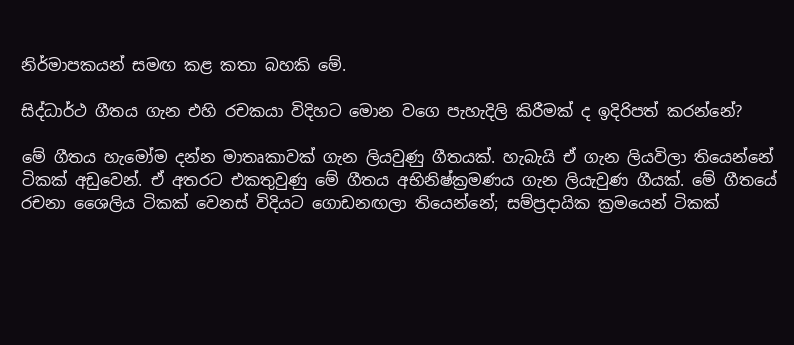නිර්මාපකයන් සමඟ කළ කතා බහකි මේ.

සිද්ධාර්ථ ගීතය ගැන එහි රචකයා විදිහට මොන වගෙ පැහැදිලි කිරීමක් ද ඉදිරිපත් කරන්නේ?

මේ ගීතය හැමෝම දන්න මාතෘකාවක් ගැන ලියවුණු ගීතයක්. හැබැයි ඒ ගැන ලියවිලා තියෙන්නේ ටිකක් අඩුවෙන්. ඒ අතරට එකතුවුණු මේ ගීතය අභිනිෂ්ක්‍රමණය ගැන ලියැවුණ ගීයක්. මේ ගීතයේ රචනා ශෛලිය ටිකක් වෙනස් විදියට ගොඩනඟලා තියෙන්නේ; සම්ප්‍රදායික ක්‍රමයෙන් ටිකක්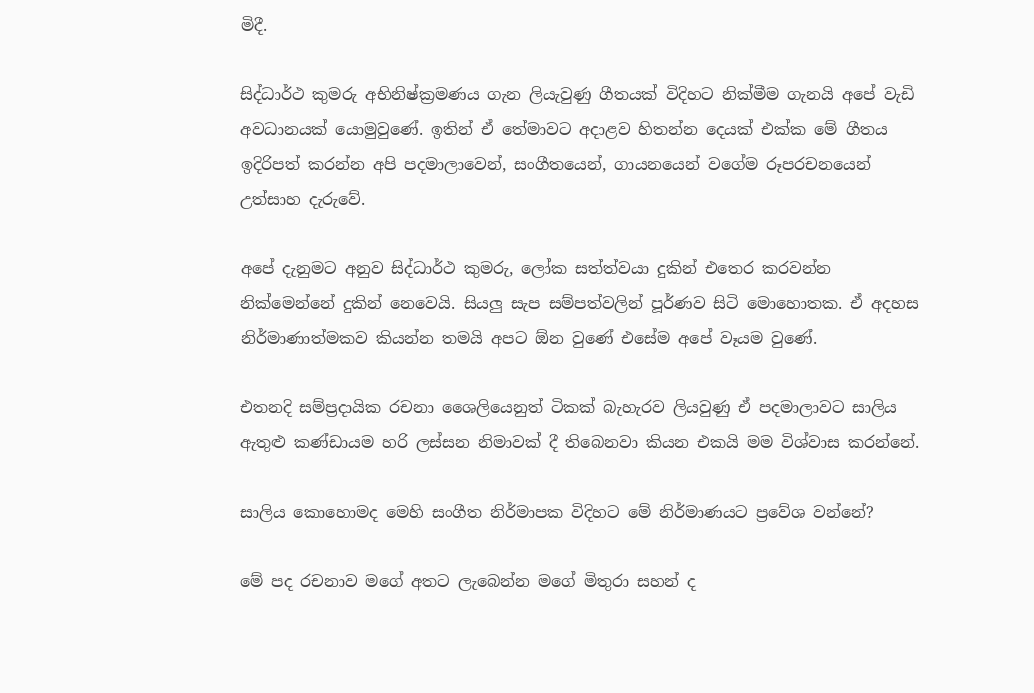මිදී.

සිද්ධාර්ථ කුමරු අභිනිෂ්ක්‍රමණය ගැන ලියැවුණු ගීතයක් විදිහට නික්මීම ගැනයි අපේ වැඩි අවධානයක් යොමුවුණේ. ඉතින් ඒ තේමාවට අදාළව හිතන්න දෙයක් එක්ක මේ ගීතය ඉදිරිපත් කරන්න අපි පදමාලාවෙන්, සංගීතයෙන්, ගායනයෙන් වගේම රූපරචනයෙන් උත්සාහ දැරුවේ.

අපේ දැනුමට අනුව සිද්ධාර්ථ කුමරු, ලෝක සත්ත්වයා දුකින් එතෙර කරවන්න නික්මෙන්නේ දුකින් නෙවෙයි. සියලු සැප සම්පත්වලින් පූර්ණව සිටි මොහොතක. ඒ අදහස නිර්මාණාත්මකව කියන්න තමයි අපට ඕන වුණේ එසේම අපේ වෑයම වුණේ.

එතනදි සම්ප්‍රදායික රචනා ශෛලියෙනුත් ටිකක් බැහැරව ලියවුණු ඒ පදමාලාවට සාලිය ඇතුළු කණ්ඩායම හරි ලස්සන නිමාවක් දී තිබෙනවා කියන එකයි මම විශ්වාස කරන්නේ.

සාලිය කොහොමද මෙහි සංගීත නිර්මාපක විදිහට මේ නිර්මාණයට ප්‍රවේශ වන්නේ?

මේ පද රචනාව මගේ අතට ලැබෙන්න මගේ මිතුරා සහන් ද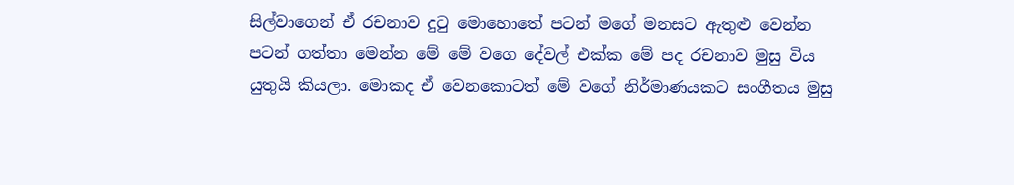සිල්වාගෙන් ඒ රචනාව දුටු මොහොතේ පටන් මගේ මනසට ඇතුළු වෙන්න පටන් ගත්තා මෙන්න මේ මේ වගෙ දේවල් එක්ක මේ පද රචනාව මුසු විය යුතුයි කියලා. මොකද ඒ වෙනකොටත් මේ වගේ නිර්මාණයකට සංගීතය මුසු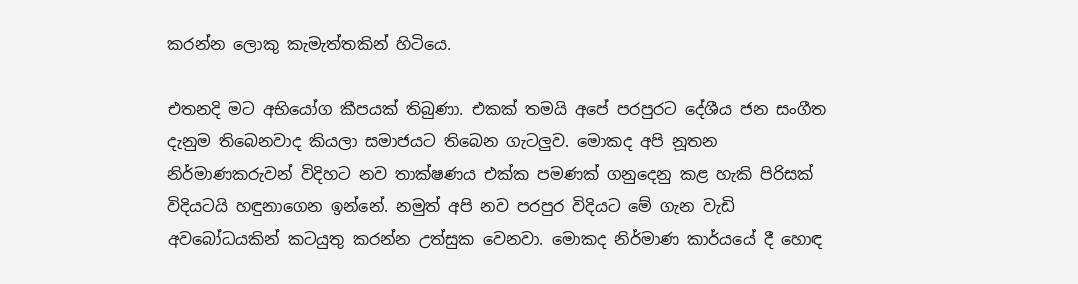කරන්න ලොකු කැමැත්තකින් හිටියෙ.

එතනදි මට අභියෝග කීපයක් තිබුණා. එකක් තමයි අපේ පරපුරට දේශීය ජන සංගීත දැනුම තිබෙනවාද කියලා සමාජයට තිබෙන ගැටලුව. මොකද අපි නූතන නිර්මාණකරුවන් විදිහට නව තාක්ෂණය එක්ක පමණක් ගනුදෙනු කළ හැකි පිරිසක් විදියටයි හඳුනාගෙන ඉන්නේ. නමුත් අපි නව පරපුර විදියට මේ ගැන වැඩි අවබෝධයකින් කටයුතු කරන්න උත්සුක වෙනවා. මොකද නිර්මාණ කාර්යයේ දී හොඳ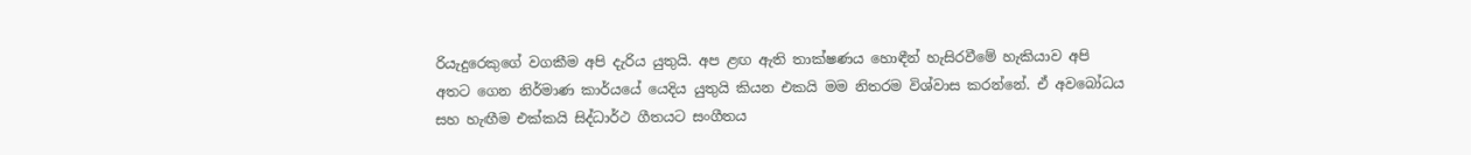රියැදුරෙකුගේ වගකීම අපි දැරිය යුතුයි. අප ළඟ ඇති තාක්ෂණය හොඳීන් හැසිරවීමේ හැකියාව අපි අතට ගෙන නිර්මාණ කාර්යයේ යෙදිය යුතුයි කියන එකයි මම නිතරම විශ්වාස කරන්නේ. ඒ අවබෝධය සහ හැඟීම එක්කයි සිද්ධාර්ථ ගීතයට සංගීතය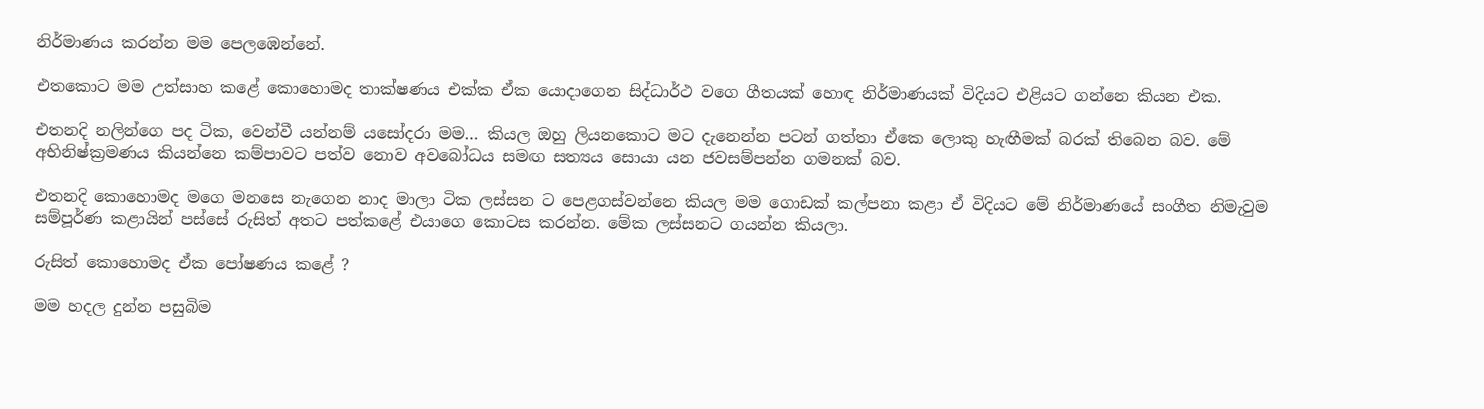නිර්මාණය කරන්න මම පෙලඹෙන්නේ.

එතකොට මම උත්සාහ කළේ කොහොමද තාක්ෂණය එක්ක ඒක යොදාගෙන සිද්ධාර්ථ වගෙ ගීතයක් හොඳ නිර්මාණයක් විදියට එළියට ගන්නෙ කියන එක.

එතනදි නලින්ගෙ පද ටික, වෙන්වී යන්නම් යසෝදරා මම… කියල ඔහු ලියනකොට මට දැනෙන්න පටන් ගත්තා ඒකෙ ලොකු හැඟීමක් බරක් තිබෙන බව. මේ අභිනිෂ්ක්‍රමණය කියන්නෙ කම්පාවට පත්ව නොව අවබෝධය සමඟ සත්‍යය සොයා යන ජවසම්පන්න ගමනක් බව.

එතනදි කොහොමද මගෙ මනසෙ නැගෙන නාද මාලා ටික ලස්සන ට පෙළගස්වන්නෙ කියල මම ගොඩක් කල්පනා කළා ඒ විදියට මේ නිර්මාණයේ සංගීත නිමැවුම සම්පූර්ණ කළායින් පස්සේ රුසිත් අතට පත්කළේ එයාගෙ කොටස කරන්න. මේක ලස්සනට ගයන්න කියලා.

රුසිත් කොහොමද ඒක පෝෂණය කළේ ?

මම හදල දුන්න පසුබිම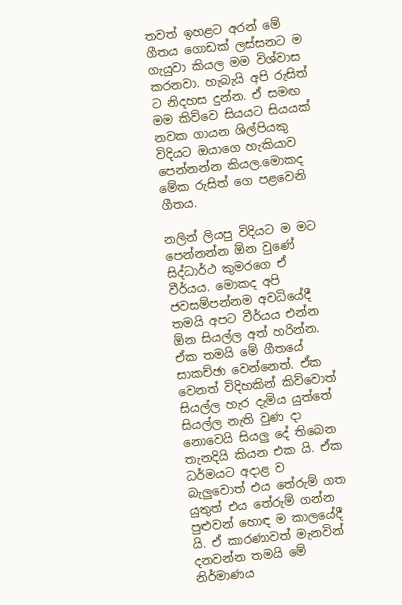තවත් ඉහළට අරන් මේ ගීතය ගොඩක් ලස්සනට ම ගැයුවා කියල මම විශ්වාස කරනවා. හැබැයි අපි රුසිත් ට නිදහස දුන්න. ඒ සමඟ මම කිව්වෙ සියයට සියයක් නවක ගායන ශිල්පියකු විදියට ඔයාගෙ හැකියාව පෙන්නන්න කියල.මොකද මේක රුසිත් ගෙ පළවෙනි ගීතය.

නලින් ලියපු විදියට ම මට පෙන්නන්න ඕන වුණේ සිද්ධාර්ථ කුමරගෙ ඒ වීර්යය. මොකද අපි ජවසම්පන්නම අවධියේදී තමයි අපට වීර්යය එන්න ඕන සියල්ල අත් හරින්න. ඒක තමයි මේ ගීතයේ සාකච්ඡා වෙන්නෙත්. ඒක වෙනත් විදිහකින් කිව්වොත් සියල්ල හැර දැමිය යුත්තේ සියල්ල නැති වුණ දා නොවෙයි සියලු දේ තිබෙන තැනදියි කියන එක යි. ඒක ධර්මයට අදාළ ව බැලුවොත් එය තේරුම් ගත යුතුත් එය තේරුම් ගන්න පුළුවන් හොඳ ම කාලයේදී යි. ඒ කාරණාවත් මැනවින් දනවන්න තමයි මේ නිර්මාණය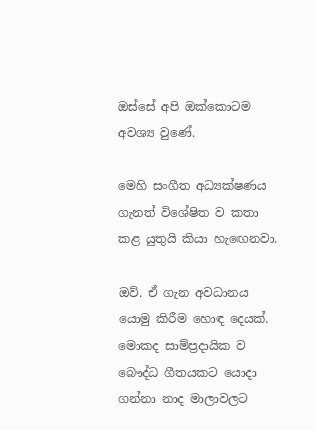ඔස්සේ අපි ඔක්කොටම අවශ්‍ය වුණේ.

මෙහි සංගීත අධ්‍යක්ෂණය ගැනත් විශේෂිත ව කතා කළ යුතුයි කියා හැඟෙනවා.

ඔව්. ඒ ගැන අවධානය යොමු කිරීම හොඳ දෙයක්. මොකද සාම්ප්‍රදායික ව බෞද්ධ ගීතයකට යොදා ගන්නා නාද මාලාවලට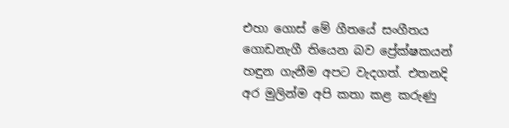එහා ගොස් මේ ගීතයේ සංගීතය ගොඩනැගී තියෙන බව ප්‍රේක්ෂකයන් හඳුන ගැනීම අපට වැදගත්. එතනදි අර මුලින්ම අපි කතා කළ කරුණු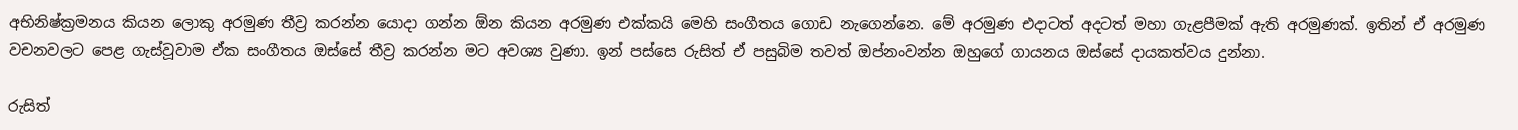අභිනිෂ්ක්‍රමනය කියන ලොකු අරමුණ තීව්‍ර කරන්න යොදා ගන්න ඕන කියන අරමුණ එක්කයි මෙහි සංගීතය ගොඩ නැගෙන්නෙ. මේ අරමුණ එදාටත් අදටත් මහා ගැළපීමක් ඇති අරමුණක්. ඉතින් ඒ අරමුණ වචනවලට පෙළ ගැස්වූවාම ඒක සංගීතය ඔස්සේ තීව්‍ර කරන්න මට අවශ්‍ය වුණා. ඉන් පස්සෙ රුසිත් ඒ පසුබිම තවත් ඔප්නංවන්න ඔහුගේ ගායනය ඔස්සේ දායකත්වය දුන්නා.

රුසිත්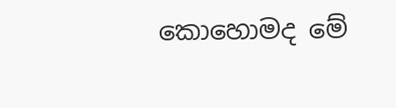කොහොමද මේ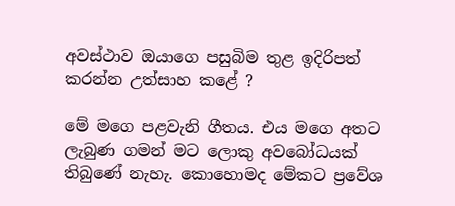අවස්ථාව ඔයාගෙ පසුබිම තුළ ඉදිරිපත් කරන්න උත්සාහ කළේ ?

මේ මගෙ පළවැනි ගීතය. එය මගෙ අතට ලැබුණ ගමන් මට ලොකු අවබෝධයක් තිබුණේ නැහැ. කොහොමද මේකට ප්‍රවේශ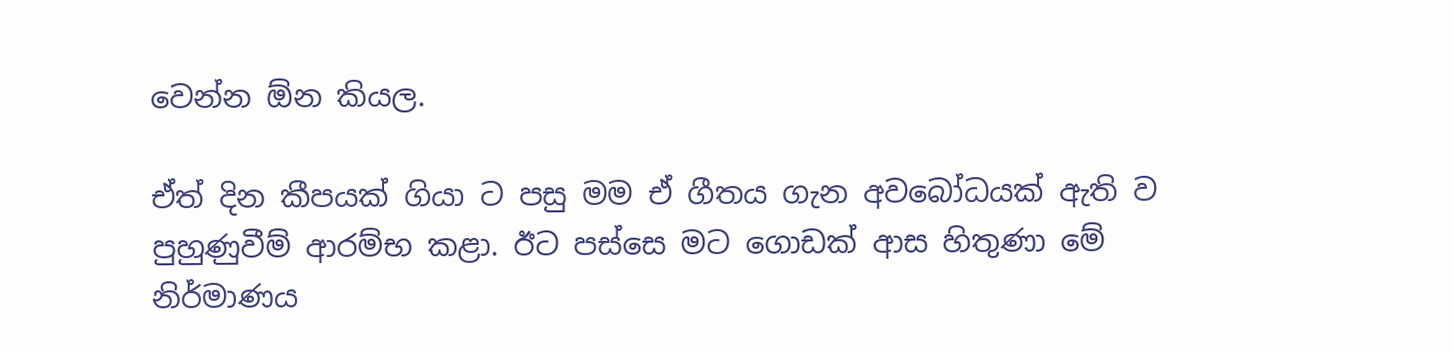වෙන්න ඕන කියල.

ඒත් දින කීපයක් ගියා ට පසු මම ඒ ගීතය ගැන අවබෝධයක් ඇති ව පුහුණුවීම් ආරම්භ කළා. ඊට පස්සෙ මට ගොඩක් ආස හිතුණා මේ නිර්මාණය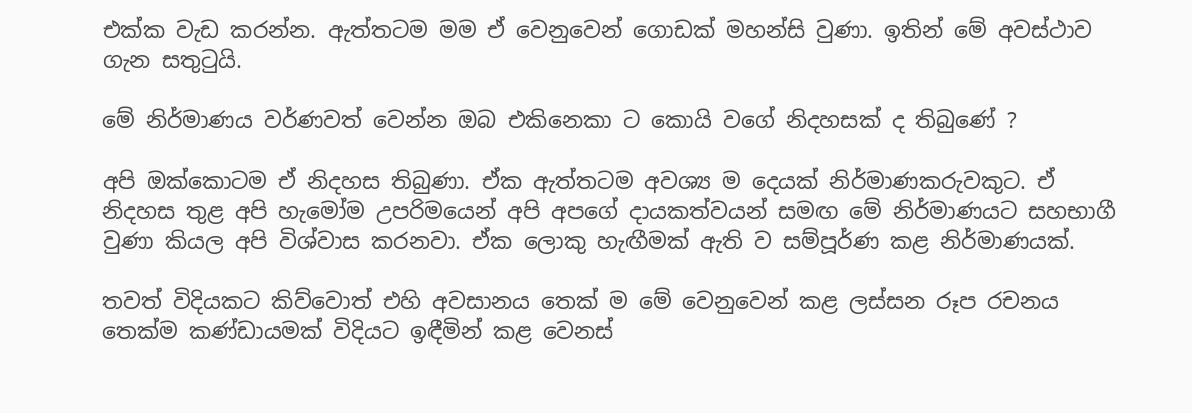එක්ක වැඩ කරන්න. ඇත්තටම මම ඒ වෙනුවෙන් ගොඩක් මහන්සි වුණා. ඉතින් මේ අවස්ථාව ගැන සතුටුයි.

මේ නිර්මාණය වර්ණවත් වෙන්න ඔබ එකිනෙකා ට කොයි වගේ නිදහසක් ද තිබුණේ ?

අපි ඔක්කොටම ඒ නිදහස තිබුණා. ඒක ඇත්තටම අවශ්‍ය ම දෙයක් නිර්මාණකරුවකුට. ඒ නිදහස තුළ අපි හැමෝම උපරිමයෙන් අපි අපගේ දායකත්වයන් සමඟ මේ නිර්මාණයට සහභාගී වුණා කියල අපි විශ්වාස කරනවා. ඒක ලොකු හැඟීමක් ඇති ව සම්පූර්ණ කළ නිර්මාණයක්.

තවත් විදියකට කිව්වොත් එහි අවසානය තෙක් ම මේ වෙනුවෙන් කළ ලස්සන රූප රචනය තෙක්ම කණ්ඩායමක් විදියට ඉඳීමින් කළ වෙනස්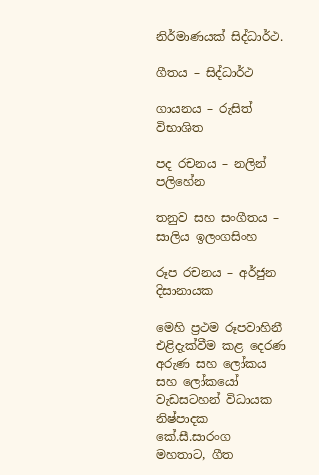නිර්මාණයක් සිද්ධාර්ථ.

ගීතය – සිද්ධාර්ථ

ගායනය – රුසිත් විභාශිත

පද රචනය – නලින් පලිහේන

තනුව සහ සංගීතය – සාලිය ඉලංගසිංහ

රූප රචනය – අර්ජුන දිසානායක

මෙහි ප්‍රථම රූපවාහිනී එළිදැක්වීම කළ දෙරණ අරුණ සහ ලෝකය සහ ලෝකයෝ වැඩසටහන් විධායක නිෂ්පාදක කේ.සී.සාරංග මහතාට, ගීත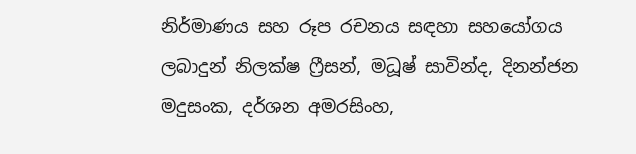නිර්මාණය සහ රූප රචනය සඳහා සහයෝගය ලබාදුන් නිලක්ෂ ෆ්‍රීසන්, මධූෂ් සාවින්ද, දිනන්ජන මදුසංක, දර්ශන අමරසිංහ,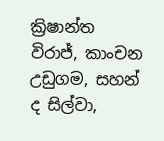ක්‍රිෂාන්ත විරාජ්, කාංචන උඩුගම, සහන් ද සිල්වා,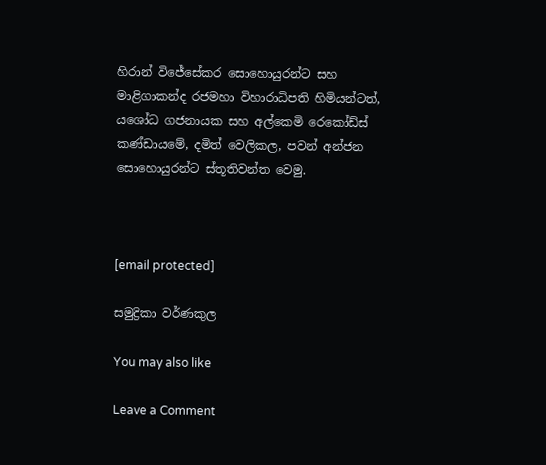හිරාන් විජේසේකර සොහොයුරන්ට සහ මාළිගාකන්ද රජමහා විහාරාධිපති හිමියන්ටත්, යශෝධ ගජනායක සහ අල්කෙමි රෙකෝඩ්ස් කණ්ඩායමේ, දමිත් වෙලිකල, පවන් අන්ජන සොහොයුරන්ට ස්තූතිවන්ත වෙමු.



[email protected]

සමුද්‍රිකා වර්ණකුල

You may also like

Leave a Comment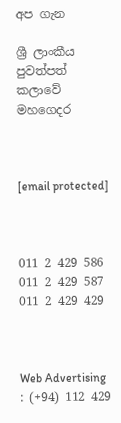අප ගැන

ශ්‍රී ලාංකීය පුවත්පත් කලාවේ මහගෙදර



[email protected]



011 2 429 586
011 2 429 587
011 2 429 429



Web Advertising : (+94) 112 429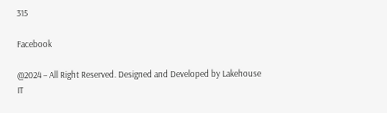315

Facebook

@2024 – All Right Reserved. Designed and Developed by Lakehouse IT